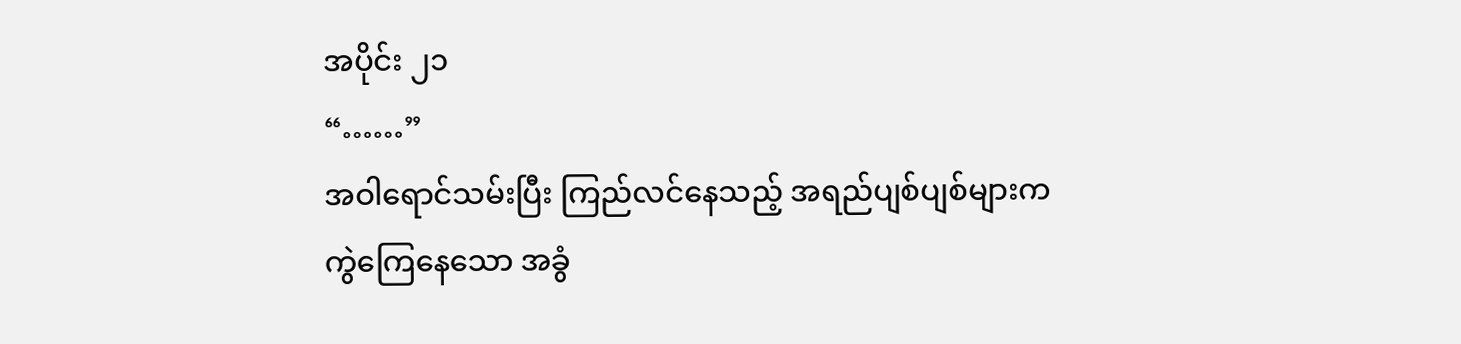အပိုင်း ၂၁
“……”
အဝါရောင်သမ်းပြီး ကြည်လင်နေသည့် အရည်ပျစ်ပျစ်များက ကွဲကြေနေသော အခွံ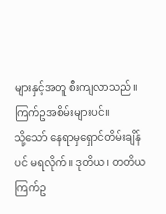များနှင့်အတူ စီးကျလာသည်။ ကြက်ဥအစိမ်းများပင်။
သို့သော် နေရာမှရှောင်တိမ်းချိန်ပင် မရလိုက်။ ဒုတိယ၊ တတိယ ကြက်ဥ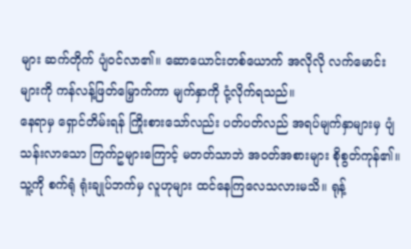များ ဆက်တိုက် ပျံဝင်လာ၏။ ဆောယောင်းတစ်ယောက် အလိုလို လက်မောင်းများကို ကန်လန့်ဖြတ်မြှောက်ကာ မျက်နှာကို ငုံ့လိုက်ရသည်။
နေရာမှ ရှောင်တိမ်းရန် ကြိုးစားသော်လည်း ပတ်ပတ်လည် အရပ်မျက်နှာများမှ ပျံသန်းလာသော ကြက်ဥများကြောင့် မတတ်သာဘဲ အဝတ်အစားများ စိုစွတ်ကုန်၏။ သူ့ကို စက်ရုံ ရုံးချုပ်ဘက်မှ လူဟုများ ထင်နေကြလေသလားမသိ။ ရုန့်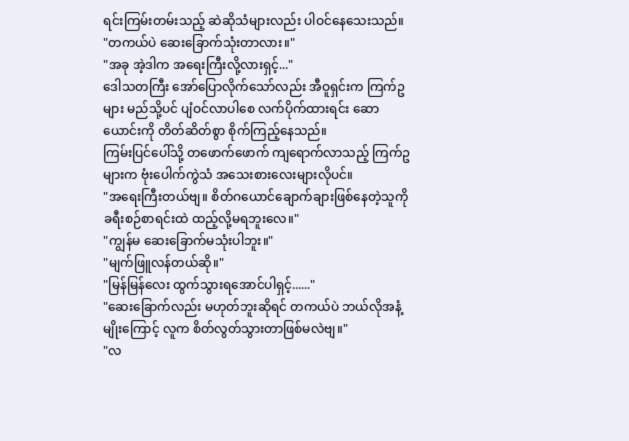ရင်းကြမ်းတမ်းသည့် ဆဲဆိုသံများလည်း ပါဝင်နေသေးသည်။
"တကယ်ပဲ ဆေးခြောက်သုံးတာလား။"
"အခု အဲ့ဒါက အရေးကြီးလို့လားရှင့်..."
ဒေါသတကြီး အော်ပြောလိုက်သော်လည်း အီဝူရှင်းက ကြက်ဥများ မည်သို့ပင် ပျံဝင်လာပါစေ လက်ပိုက်ထားရင်း ဆောယောင်းကို တိတ်ဆိတ်စွာ စိုက်ကြည့်နေသည်။
ကြမ်းပြင်ပေါ်သို့ တဖောက်ဖောက် ကျရောက်လာသည့် ကြက်ဥများက ဗုံးပေါက်ကွဲသံ အသေးစားလေးများလိုပင်။
"အရေးကြီးတယ်ဗျ။ စိတ်ဂယောင်ချောက်ချားဖြစ်နေတဲ့သူကို ခရီးစဉ်စာရင်းထဲ ထည့်လို့မရဘူးလေ။"
"ကျွန်မ ဆေးခြောက်မသုံးပါဘူး။"
"မျက်ဖြူလန်တယ်ဆို။"
"မြန်မြန်လေး ထွက်သွားရအောင်ပါရှင့်......"
"ဆေးခြောက်လည်း မဟုတ်ဘူးဆိုရင် တကယ်ပဲ ဘယ်လိုအနံ့မျိုးကြောင့် လူက စိတ်လွတ်သွားတာဖြစ်မလဲဗျ။"
"လ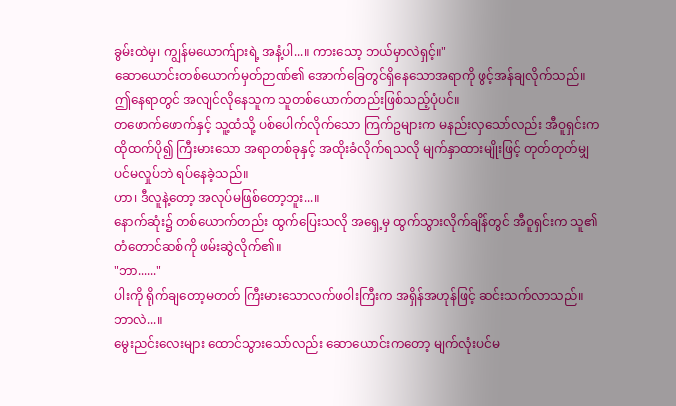ခွမ်းထဲမှ၊ ကျွန်မယောက်ျားရဲ့ အနံ့ပါ...။ ကားသော့ ဘယ်မှာလဲရှင့်။"
ဆောယောင်းတစ်ယောက်မှတ်ဉာဏ်၏ အောက်ခြေတွင်ရှိနေသောအရာကို ဖွင့်အန်ချလိုက်သည်။ ဤနေရာတွင် အလျင်လိုနေသူက သူတစ်ယောက်တည်းဖြစ်သည့်ပုံပင်။
တဖောက်ဖောက်နှင့် သူ့ထံသို့ ပစ်ပေါက်လိုက်သော ကြက်ဥများက မနည်းလှသော်လည်း အီဝူရှင်းက ထိုထက်ပို၍ ကြီးမားသော အရာတစ်ခုနှင့် အထိုးခံလိုက်ရသလို မျက်နှာထားမျိုးဖြင့် တုတ်တုတ်မျှပင်မလှုပ်ဘဲ ရပ်နေခဲ့သည်။
ဟာ၊ ဒီလူနဲ့တော့ အလုပ်မဖြစ်တော့ဘူး...။
နောက်ဆုံး၌ တစ်ယောက်တည်း ထွက်ပြေးသလို အရှေ့မှ ထွက်သွားလိုက်ချိန်တွင် အီဝူရှင်းက သူ၏ တံတောင်ဆစ်ကို ဖမ်းဆွဲလိုက်၏။
"ဘာ......"
ပါးကို ရိုက်ချတော့မတတ် ကြီးမားသောလက်ဖဝါးကြီးက အရှိန်အဟုန်ဖြင့် ဆင်းသက်လာသည်။
ဘာလဲ...။
မွေးညင်းလေးများ ထောင်သွားသော်လည်း ဆောယောင်းကတော့ မျက်လုံးပင်မ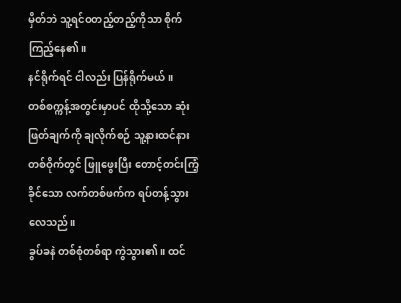မှိတ်ဘဲ သူ့ရင်ဝတည့်တည့်ကိုသာ စိုက်ကြည့်နေ၏။
နင်ရိုက်ရင် ငါလည်း ပြန်ရိုက်မယ်။
တစ်စက္ကန့်အတွင်းမှာပင် ထိုသို့သော ဆုံးဖြတ်ချက်ကို ချလိုက်စဉ် သူ့နားထင်နားတစ်ဝိုက်တွင် ဖြူဖွေးပြီး တောင့်တင်းကြံ့ခိုင်သော လက်တစ်ဖက်က ရပ်တန့်သွားလေသည်။
ခွပ်ခနဲ တစ်စုံတစ်ရာ ကွဲသွား၏။ ထင်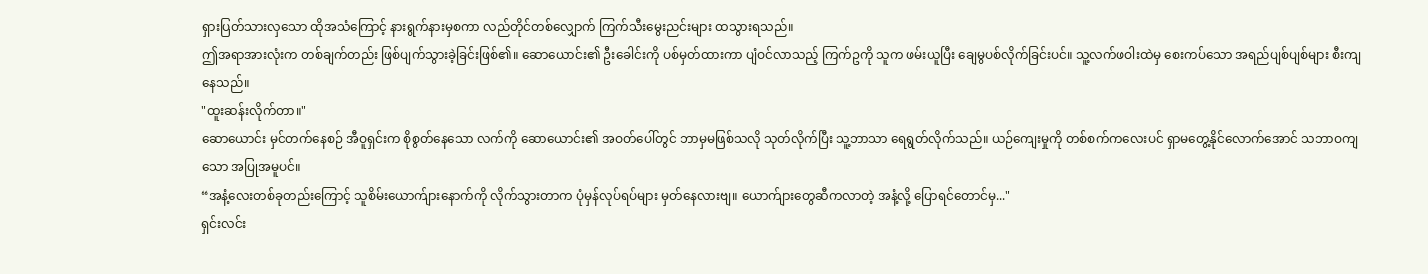ရှားပြတ်သားလှသော ထိုအသံကြောင့် နားရွက်နားမှစကာ လည်တိုင်တစ်လျှောက် ကြက်သီးမွေးညင်းများ ထသွားရသည်။
ဤအရာအားလုံးက တစ်ချက်တည်း ဖြစ်ပျက်သွားခဲ့ခြင်းဖြစ်၏။ ဆောယောင်း၏ ဦးခေါင်းကို ပစ်မှတ်ထားကာ ပျံဝင်လာသည့် ကြက်ဥကို သူက ဖမ်းယူပြီး ချေမွပစ်လိုက်ခြင်းပင်။ သူ့လက်ဖဝါးထဲမှ စေးကပ်သော အရည်ပျစ်ပျစ်များ စီးကျနေသည်။
"ထူးဆန်းလိုက်တာ။"
ဆောယောင်း မှင်တက်နေစဉ် အီဝူရှင်းက စိုစွတ်နေသော လက်ကို ဆောယောင်း၏ အဝတ်ပေါ်တွင် ဘာမှမဖြစ်သလို သုတ်လိုက်ပြီး သူ့ဘာသာ ရေရွတ်လိုက်သည်။ ယဉ်ကျေးမှုကို တစ်စက်ကလေးပင် ရှာမတွေ့နိုင်လောက်အောင် သဘာဝကျသော အပြုအမူပင်။
“အနံ့လေးတစ်ခုတည်းကြောင့် သူစိမ်းယောက်ျားနောက်ကို လိုက်သွားတာက ပုံမှန်လုပ်ရပ်များ မှတ်နေလားဗျ။ ယောက်ျားတွေဆီကလာတဲ့ အနံ့လို့ ပြောရင်တောင်မှ..."
ရှင်းလင်း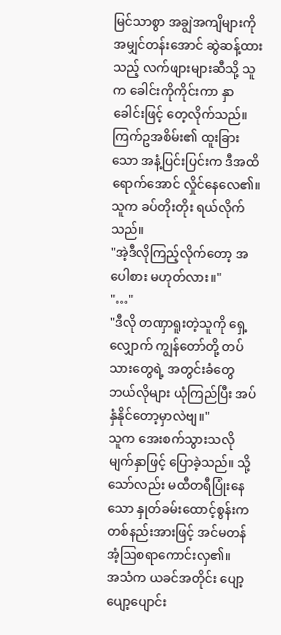မြင်သာစွာ အချွဲအကျိများကို အမျှင်တန်းအောင် ဆွဲဆန့်ထားသည့် လက်ဖျားများဆီသို့ သူက ခေါင်းကိုကိုင်းကာ နှာခေါင်းဖြင့် တေ့လိုက်သည်။ ကြက်ဥအစိမ်း၏ ထူးခြားသော အနံ့ပြင်းပြင်းက ဒီအထိရောက်အောင် လှိုင်နေလေ၏။ သူက ခပ်တိုးတိုး ရယ်လိုက်သည်။
"အဲ့ဒီလိုကြည့်လိုက်တော့ အပေါစား မဟုတ်လား။"
"…"
"ဒီလို တဏှာရူးတဲ့သူကို ရှေ့လျှောက် ကျွန်တော်တို့ တပ်သားတွေရဲ့ အတွင်းခံတွေ ဘယ်လိုများ ယုံကြည်ပြီး အပ်နှံနိုင်တော့မှာလဲဗျ။"
သူက အေးစက်သွားသလို မျက်နှာဖြင့် ပြောခဲ့သည်။ သို့သော်လည်း မထီတရီပြုံးနေသော နှုတ်ခမ်းထောင့်စွန်းက တစ်နည်းအားဖြင့် အင်မတန် အံ့ဩစရာကောင်းလှ၏။
အသံက ယခင်အတိုင်း ပျော့ပျော့ပျောင်း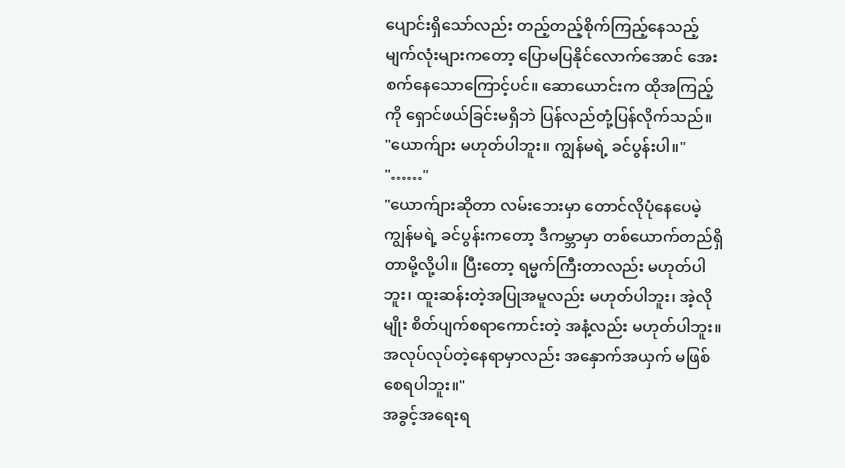ပျောင်းရှိသော်လည်း တည့်တည့်စိုက်ကြည့်နေသည့် မျက်လုံးများကတော့ ပြောမပြနိုင်လောက်အောင် အေးစက်နေသောကြောင့်ပင်။ ဆောယောင်းက ထိုအကြည့်ကို ရှောင်ဖယ်ခြင်းမရှိဘဲ ပြန်လည်တုံ့ပြန်လိုက်သည်။
"ယောက်ျား မဟုတ်ပါဘူး။ ကျွန်မရဲ့ ခင်ပွန်းပါ။"
"……"
"ယောက်ျားဆိုတာ လမ်းဘေးမှာ တောင်လိုပုံနေပေမဲ့ ကျွန်မရဲ့ ခင်ပွန်းကတော့ ဒီကမ္ဘာမှာ တစ်ယောက်တည်ရှိတာမို့လို့ပါ။ ပြီးတော့ ရမ္မက်ကြီးတာလည်း မဟုတ်ပါဘူး၊ ထူးဆန်းတဲ့အပြုအမူလည်း မဟုတ်ပါဘူး၊ အဲ့လိုမျိုး စိတ်ပျက်စရာကောင်းတဲ့ အနံ့လည်း မဟုတ်ပါဘူး။ အလုပ်လုပ်တဲ့နေရာမှာလည်း အနှောက်အယှက် မဖြစ်စေရပါဘူး။"
အခွင့်အရေးရ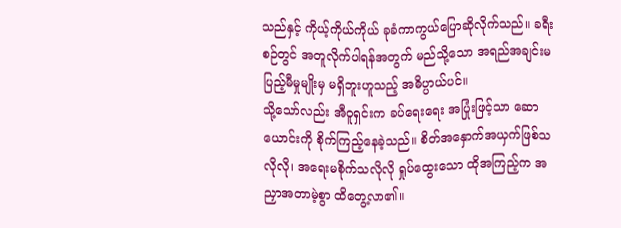သည်နှင့် ကိုယ့်ကိုယ်ကိုယ် ခုခံကာကွယ်ပြောဆိုလိုက်သည်။ ခရီးစဉ်တွင် အတူလိုက်ပါရန်အတွက် မည်သို့သော အရည်အချင်းမပြည့်မီမှုမျိုးမှ မရှိဘူးဟူသည့် အဓိပ္ပာယ်ပင်။
သို့သော်လည်း အီဝူရှင်းက ခပ်ရေးရေး အပြုံးဖြင့်သာ ဆောယောင်းကို စိုက်ကြည့်နေခဲ့သည်။ စိတ်အနှောက်အယှက်ဖြစ်သလိုလို၊ အရေးမစိုက်သလိုလို ရှုပ်ထွေးသော ထိုအကြည့်က အညှာအတာမဲ့စွာ ထိတွေ့လာ၏။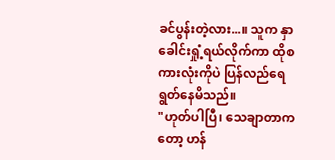ခင်ပွန်းတဲ့လား...။ သူက နှာခေါင်းရှုံ့ရယ်လိုက်ကာ ထိုစကားလုံးကိုပဲ ပြန်လည်ရေရွတ်နေမိသည်။
"ဟုတ်ပါပြီ၊ သေချာတာကတော့ ဟန်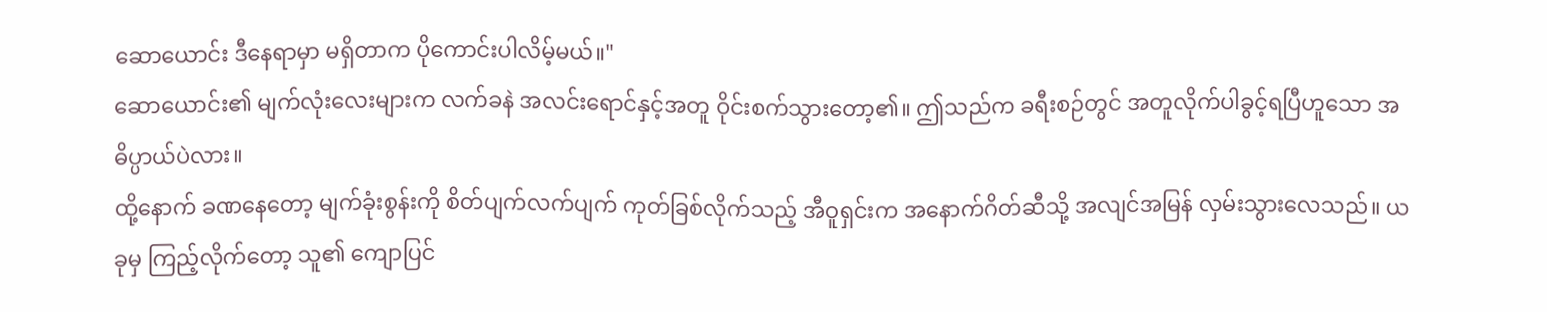ဆောယောင်း ဒီနေရာမှာ မရှိတာက ပိုကောင်းပါလိမ့်မယ်။"
ဆောယောင်း၏ မျက်လုံးလေးများက လက်ခနဲ အလင်းရောင်နှင့်အတူ ဝိုင်းစက်သွားတော့၏။ ဤသည်က ခရီးစဉ်တွင် အတူလိုက်ပါခွင့်ရပြီဟူသော အဓိပ္ပာယ်ပဲလား။
ထို့နောက် ခဏနေတော့ မျက်ခုံးစွန်းကို စိတ်ပျက်လက်ပျက် ကုတ်ခြစ်လိုက်သည့် အီဝူရှင်းက အနောက်ဂိတ်ဆီသို့ အလျင်အမြန် လှမ်းသွားလေသည်။ ယခုမှ ကြည့်လိုက်တော့ သူ၏ ကျောပြင်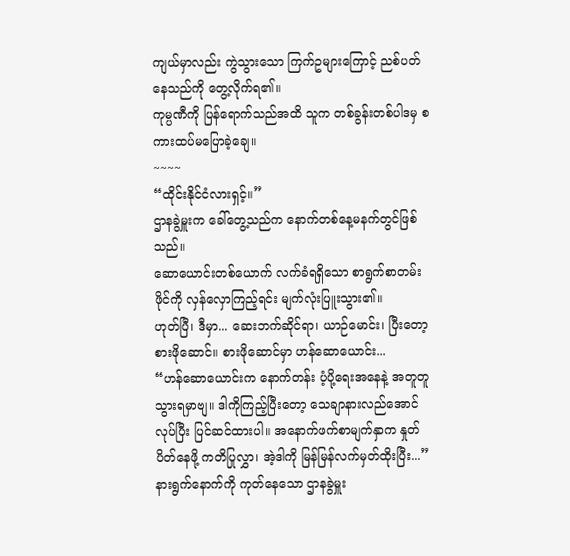ကျယ်မှာလည်း ကွဲသွားသော ကြက်ဥများကြောင့် ညစ်ပတ်နေသည်ကို တွေ့လိုက်ရ၏။
ကုမ္ပဏီကို ပြန်ရောက်သည်အထိ သူက တစ်ခွန်းတစ်ပါဒမှ စကားထပ်မပြောခဲ့ချေ။
~~~~
“ထိုင်းနိုင်ငံလားရှင့်။”
ဌာနခွဲမှူးက ခေါ်တွေ့သည်က နောက်တစ်နေ့မနက်တွင်ဖြစ်သည်။
ဆောယောင်းတစ်ယောက် လက်ခံရရှိသော စာရွက်စာတမ်းဖိုင်ကို လှန်လှောကြည့်ရင်း မျက်လုံးပြူးသွား၏။
ဟုတ်ပြီ၊ ဒီမှာ... ဆေးဘက်ဆိုင်ရာ၊ ယာဉ်မောင်း၊ ပြီးတော့ စားဖိုဆောင်။ စားဖိုဆောင်မှာ ဟန်ဆောယောင်း...
“ဟန်ဆောယောင်းက နောက်တန်း ပံ့ပို့ရေးအနေနဲ့ အတူတူ သွားရမှာဗျ။ ဒါကိုကြည့်ပြီးတော့ သေချာနားလည်အောင်လုပ်ပြီး ပြင်ဆင်ထားပါ။ အနောက်ဖက်စာမျက်နှာက နှုတ်ပိတ်နေဖို့ ကတိပြုလွှာ၊ အဲ့ဒါကို မြန်မြန်လက်မှတ်ထိုးပြီး...”
နားရွက်နောက်ကို ကုတ်နေသော ဌာနခွဲမှူး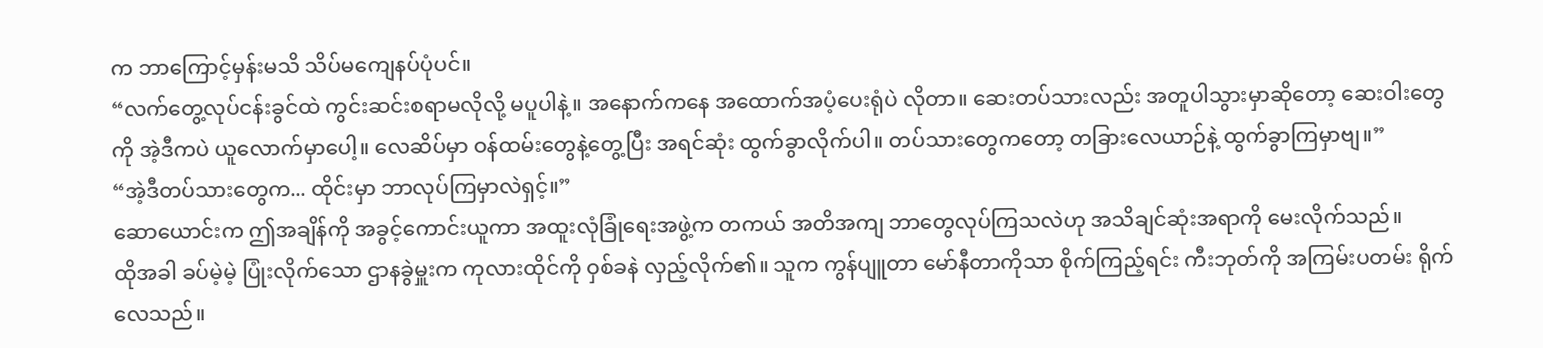က ဘာကြောင့်မှန်းမသိ သိပ်မကျေနပ်ပုံပင်။
“လက်တွေ့လုပ်ငန်းခွင်ထဲ ကွင်းဆင်းစရာမလိုလို့ မပူပါနဲ့။ အနောက်ကနေ အထောက်အပံ့ပေးရုံပဲ လိုတာ။ ဆေးတပ်သားလည်း အတူပါသွားမှာဆိုတော့ ဆေးဝါးတွေကို အဲ့ဒီကပဲ ယူလောက်မှာပေါ့။ လေဆိပ်မှာ ဝန်ထမ်းတွေနဲ့တွေ့ပြီး အရင်ဆုံး ထွက်ခွာလိုက်ပါ။ တပ်သားတွေကတော့ တခြားလေယာဉ်နဲ့ ထွက်ခွာကြမှာဗျ။”
“အဲ့ဒီတပ်သားတွေက... ထိုင်းမှာ ဘာလုပ်ကြမှာလဲရှင့်။”
ဆောယောင်းက ဤအချိန်ကို အခွင့်ကောင်းယူကာ အထူးလုံခြုံရေးအဖွဲ့က တကယ် အတိအကျ ဘာတွေလုပ်ကြသလဲဟု အသိချင်ဆုံးအရာကို မေးလိုက်သည်။
ထိုအခါ ခပ်မဲ့မဲ့ ပြုံးလိုက်သော ဌာနခွဲမှူးက ကုလားထိုင်ကို ဝှစ်ခနဲ လှည့်လိုက်၏။ သူက ကွန်ပျူတာ မော်နီတာကိုသာ စိုက်ကြည့်ရင်း ကီးဘုတ်ကို အကြမ်းပတမ်း ရိုက်လေသည်။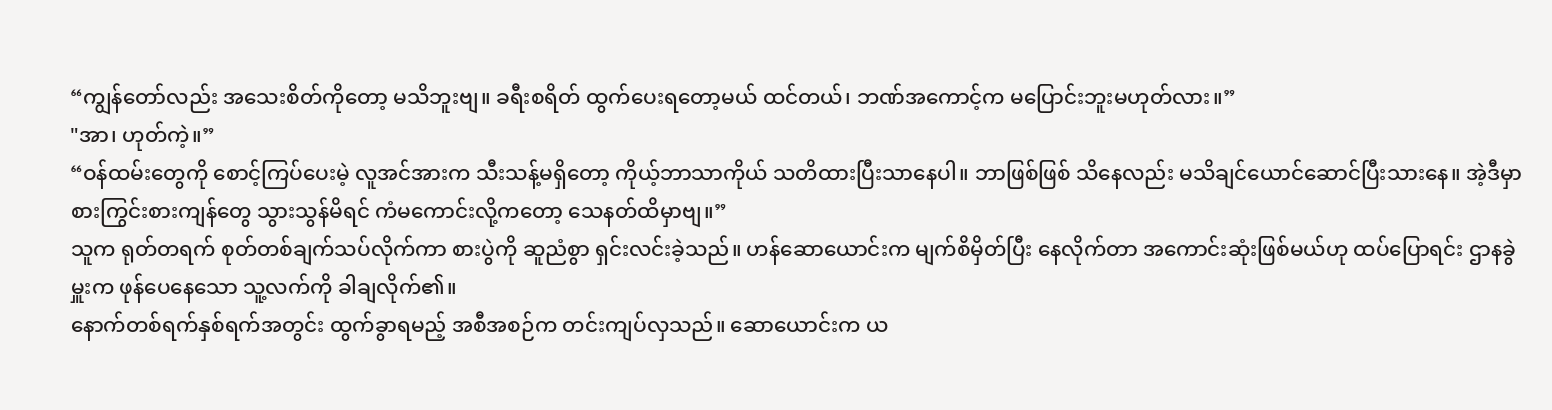“ကျွန်တော်လည်း အသေးစိတ်ကိုတော့ မသိဘူးဗျ။ ခရီးစရိတ် ထွက်ပေးရတော့မယ် ထင်တယ်၊ ဘဏ်အကောင့်က မပြောင်းဘူးမဟုတ်လား။”
"အာ၊ ဟုတ်ကဲ့။”
“ဝန်ထမ်းတွေကို စောင့်ကြပ်ပေးမဲ့ လူအင်အားက သီးသန့်မရှိတော့ ကိုယ့်ဘာသာကိုယ် သတိထားပြီးသာနေပါ။ ဘာဖြစ်ဖြစ် သိနေလည်း မသိချင်ယောင်ဆောင်ပြီးသားနေ။ အဲ့ဒီမှာ စားကြွင်းစားကျန်တွေ သွားသွန်မိရင် ကံမကောင်းလို့ကတော့ သေနတ်ထိမှာဗျ။”
သူက ရုတ်တရက် စုတ်တစ်ချက်သပ်လိုက်ကာ စားပွဲကို ဆူညံစွာ ရှင်းလင်းခဲ့သည်။ ဟန်ဆောယောင်းက မျက်စိမှိတ်ပြီး နေလိုက်တာ အကောင်းဆုံးဖြစ်မယ်ဟု ထပ်ပြောရင်း ဌာနခွဲမှူးက ဖုန်ပေနေသော သူ့လက်ကို ခါချလိုက်၏။
နောက်တစ်ရက်နှစ်ရက်အတွင်း ထွက်ခွာရမည့် အစီအစဉ်က တင်းကျပ်လှသည်။ ဆောယောင်းက ယ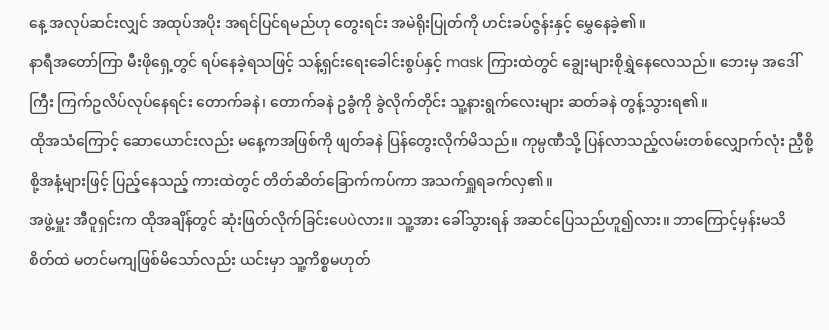နေ့ အလုပ်ဆင်းလျှင် အထုပ်အပိုး အရင်ပြင်ရမည်ဟု တွေးရင်း အမဲရိုးပြုတ်ကို ဟင်းခပ်ဇွန်းနှင့် မွှေနေခဲ့၏။
နာရီအတော်ကြာ မီးဖိုရှေ့တွင် ရပ်နေခဲ့ရသဖြင့် သန့်ရှင်းရေးခေါင်းစွပ်နှင့် mask ကြားထဲတွင် ချွေးများစိုရွှဲနေလေသည်။ ဘေးမှ အဒေါ်ကြီး ကြက်ဥလိပ်လုပ်နေရင်း တောက်ခနဲ၊ တောက်ခနဲ ဥခွံကို ခွဲလိုက်တိုင်း သူ့နားရွက်လေးများ ဆတ်ခနဲ တွန့်သွားရ၏။
ထိုအသံကြောင့် ဆောယောင်းလည်း မနေ့ကအဖြစ်ကို ဖျတ်ခနဲ ပြန်တွေးလိုက်မိသည်။ ကုမ္ပဏီသို့ ပြန်လာသည့်လမ်းတစ်လျှောက်လုံး ညှီစို့စို့အနံ့များဖြင့် ပြည့်နေသည့် ကားထဲတွင် တိတ်ဆိတ်ခြောက်ကပ်ကာ အသက်ရှူရခက်လှ၏။
အဖွဲ့မှူး အီဝူရှင်းက ထိုအချိန်တွင် ဆုံးဖြတ်လိုက်ခြင်းပေပဲလား။ သူ့အား ခေါ်သွားရန် အဆင်ပြေသည်ဟူ၍လား။ ဘာကြောင့်မှန်းမသိ စိတ်ထဲ မတင်မကျဖြစ်မိသော်လည်း ယင်းမှာ သူ့ကိစ္စမဟုတ်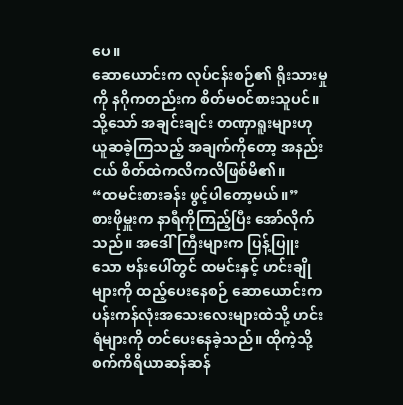ပေ။
ဆောယောင်းက လုပ်ငန်းစဉ်၏ ရိုးသားမှုကို နဂိုကတည်းက စိတ်မဝင်စားသူပင်။ သို့သော် အချင်းချင်း တဏှာရူးများဟု ယူဆခဲ့ကြသည့် အချက်ကိုတော့ အနည်းငယ် စိတ်ထဲကလိကလိဖြစ်မိ၏။
“ထမင်းစားခန်း ဖွင့်ပါတော့မယ်။”
စားဖိုမှူးက နာရီကိုကြည့်ပြီး အော်လိုက်သည်။ အဒေါ်ကြီးများက ပြန့်ပြူးသော ဗန်းပေါ်တွင် ထမင်းနှင့် ဟင်းချိုများကို ထည့်ပေးနေစဉ် ဆောယောင်းက ပန်းကန်လုံးအသေးလေးများထဲသို့ ဟင်းရံများကို တင်ပေးနေခဲ့သည်။ ထိုကဲ့သို့ စက်ကိရိယာဆန်ဆန်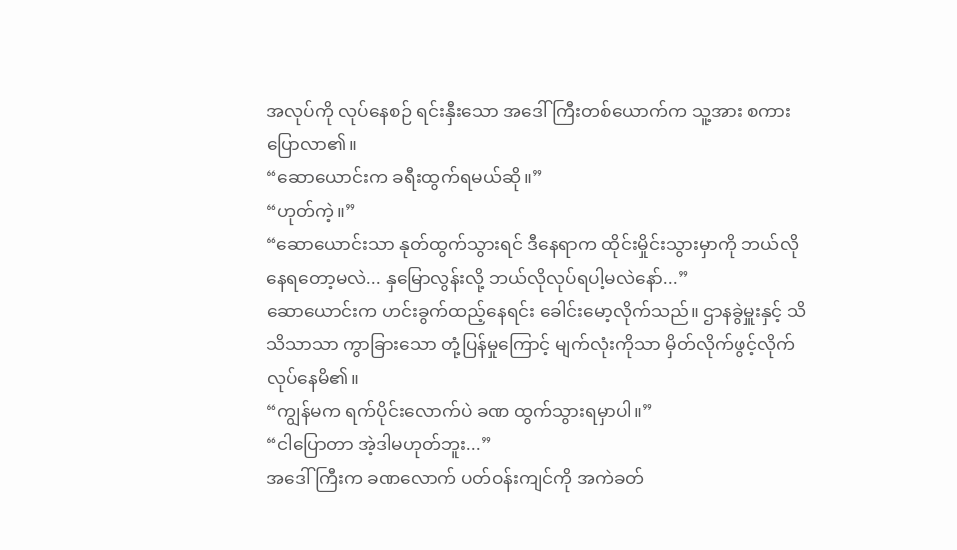အလုပ်ကို လုပ်နေစဉ် ရင်းနှီးသော အဒေါ်ကြီးတစ်ယောက်က သူ့အား စကားပြောလာ၏။
“ဆောယောင်းက ခရီးထွက်ရမယ်ဆို။”
“ဟုတ်ကဲ့။”
“ဆောယောင်းသာ နုတ်ထွက်သွားရင် ဒီနေရာက ထိုင်းမှိုင်းသွားမှာကို ဘယ်လိုနေရတော့မလဲ... နှမြောလွန်းလို့ ဘယ်လိုလုပ်ရပါ့မလဲနော်...”
ဆောယောင်းက ဟင်းခွက်ထည့်နေရင်း ခေါင်းမော့လိုက်သည်။ ဌာနခွဲမှူးနှင့် သိသိသာသာ ကွာခြားသော တုံ့ပြန်မှုကြောင့် မျက်လုံးကိုသာ မှိတ်လိုက်ဖွင့်လိုက် လုပ်နေမိ၏။
“ကျွန်မက ရက်ပိုင်းလောက်ပဲ ခဏ ထွက်သွားရမှာပါ။”
“ငါပြောတာ အဲ့ဒါမဟုတ်ဘူး...”
အဒေါ်ကြီးက ခဏလောက် ပတ်ဝန်းကျင်ကို အကဲခတ်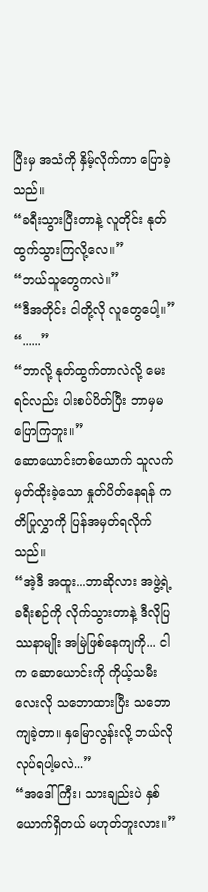ပြီးမှ အသံကို နှိမ့်လိုက်ကာ ပြောခဲ့သည်။
“ခရီးသွားပြီးတာနဲ့ လူတိုင်း နုတ်ထွက်သွားကြလို့လေ။”
“ဘယ်သူတွေကလဲ။”
“ဒီအတိုင်း ငါတို့လို လူတွေပေါ့။”
“......”
“ဘာလို့ နုတ်ထွက်တာလဲလို့ မေးရင်လည်း ပါးစပ်ပိတ်ပြီး ဘာမှမပြောကြဘူး။”
ဆောယောင်းတစ်ယောက် သူလက်မှတ်ထိုးခဲ့သော နှုတ်ပိတ်နေရန် ကတိပြုလွှာကို ပြန်အမှတ်ရလိုက်သည်။
“အဲ့ဒီ အထူး...ဘာဆိုလား အဖွဲ့ရဲ့ ခရီးစဉ်ကို လိုက်သွားတာနဲ့ ဒီလိုပြဿနာမျိုး အမြဲဖြစ်နေကျကို... ငါက ဆောယောင်းကို ကိုယ့်သမီးလေးလို သဘောထားပြီး သဘောကျခဲ့တာ။ နှမြောလွန်းလို့ ဘယ်လိုလုပ်ရပါ့မလဲ...”
“အဒေါ်ကြီး၊ သားချည်းပဲ နှစ်ယောက်ရှိတယ် မဟုတ်ဘူးလား။”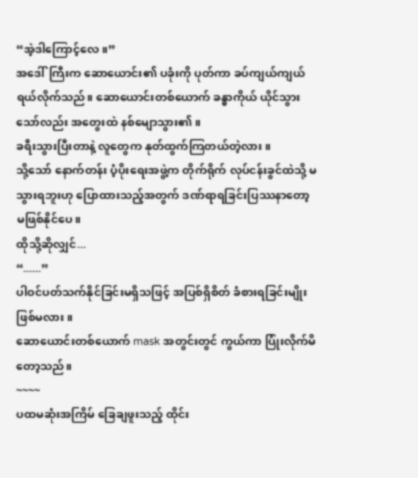“အဲ့ဒါကြောင့်လေ။”
အဒေါ်ကြီးက ဆောယောင်း၏ ပခုံးကို ပုတ်ကာ ခပ်ကျယ်ကျယ် ရယ်လိုက်သည်။ ဆောယောင်းတစ်ယောက် ခန္ဓာကိုယ် ယိုင်သွားသော်လည်း အတွေးထဲ နစ်မျောသွား၏။
ခရီးသွားပြီးတာနဲ့ လူတွေက နုတ်ထွက်ကြတယ်တဲ့လား။
သို့သော် နောက်တန်း ပံ့ပိုးရေးအဖွဲ့က တိုက်ရိုက် လုပ်ငန်းခွင်ထဲသို့ မသွားရဘူးဟု ပြောထားသည့်အတွက် ဒဏ်ရာရခြင်းပြဿနာတော့ မဖြစ်နိုင်ပေ။
ထိုသို့ဆိုလျှင်...
“......”
ပါဝင်ပတ်သက်နိုင်ခြင်းမရှိသဖြင့် အပြစ်ရှိစိတ် ခံစားရခြင်းမျိုး ဖြစ်မလား။
ဆောယောင်းတစ်ယောက် mask အတွင်းတွင် ကွယ်ကာ ပြုံးလိုက်မိတော့သည်။
~~~~
ပထမဆုံးအကြိမ် ခြေချဖူးသည့် ထိုင်း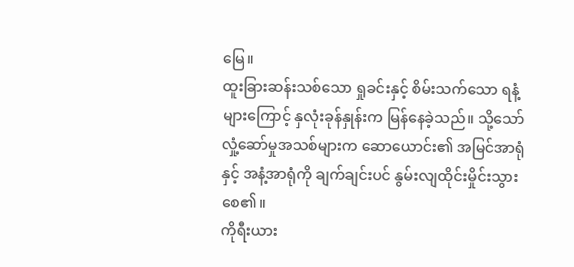မြေ။
ထူးခြားဆန်းသစ်သော ရှုခင်းနှင့် စိမ်းသက်သော ရနံ့များကြောင့် နှလုံးခုန်နှုန်းက မြန်နေခဲ့သည်။ သို့သော် လှုံ့ဆော်မှုအသစ်များက ဆောယောင်း၏ အမြင်အာရုံနှင့် အနံ့အာရုံကို ချက်ချင်းပင် နွမ်းလျထိုင်းမှိုင်းသွားစေ၏။
ကိုရီးယား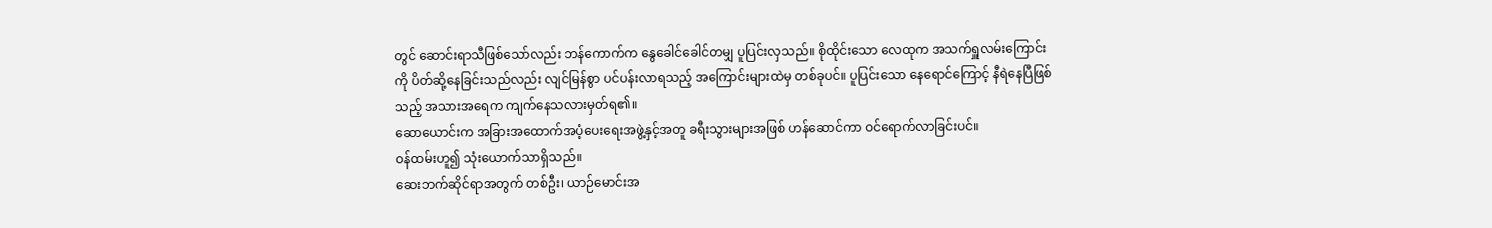တွင် ဆောင်းရာသီဖြစ်သော်လည်း ဘန်ကောက်က နွေခေါင်ခေါင်တမျှ ပူပြင်းလှသည်။ စိုထိုင်းသော လေထုက အသက်ရှူလမ်းကြောင်းကို ပိတ်ဆို့နေခြင်းသည်လည်း လျင်မြန်စွာ ပင်ပန်းလာရသည့် အကြောင်းများထဲမှ တစ်ခုပင်။ ပူပြင်းသော နေရောင်ကြောင့် နီရဲနေပြီဖြစ်သည့် အသားအရေက ကျက်နေသလားမှတ်ရ၏။
ဆောယောင်းက အခြားအထောက်အပံ့ပေးရေးအဖွဲ့နှင့်အတူ ခရီးသွားများအဖြစ် ဟန်ဆောင်ကာ ဝင်ရောက်လာခြင်းပင်။
ဝန်ထမ်းဟူ၍ သုံးယောက်သာရှိသည်။
ဆေးဘက်ဆိုင်ရာအတွက် တစ်ဦး၊ ယာဉ်မောင်းအ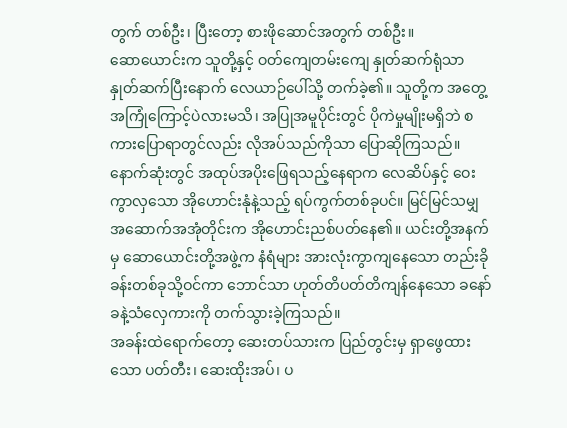တွက် တစ်ဦး၊ ပြီးတော့ စားဖိုဆောင်အတွက် တစ်ဦး။
ဆောယောင်းက သူတို့နှင့် ဝတ်ကျေတမ်းကျေ နှုတ်ဆက်ရုံသာ နှုတ်ဆက်ပြီးနောက် လေယာဉ်ပေါ်သို့ တက်ခဲ့၏။ သူတို့က အတွေ့အကြုံကြောင့်ပဲလားမသိ၊ အပြုအမူပိုင်းတွင် ပိုကဲမှုမျိုးမရှိဘဲ စကားပြောရာတွင်လည်း လိုအပ်သည်ကိုသာ ပြောဆိုကြသည်။
နောက်ဆုံးတွင် အထုပ်အပိုးဖြေရသည့်နေရာက လေဆိပ်နှင့် ဝေးကွာလှသော အိုဟောင်းနုံနဲ့သည့် ရပ်ကွက်တစ်ခုပင်။ မြင်မြင်သမျှ အဆောက်အအုံတိုင်းက အိုဟောင်းညစ်ပတ်နေ၏။ ယင်းတို့အနက်မှ ဆောယောင်းတို့အဖွဲ့က နံရံများ အားလုံးကွာကျနေသော တည်းခိုခန်းတစ်ခုသို့ဝင်ကာ ဘောင်သာ ဟုတ်တိပတ်တိကျန်နေသော ခနော်ခနဲ့သံလှေကားကို တက်သွားခဲ့ကြသည်။
အခန်းထဲရောက်တော့ ဆေးတပ်သားက ပြည်တွင်းမှ ရှာဖွေထားသော ပတ်တီး၊ ဆေးထိုးအပ်၊ ပ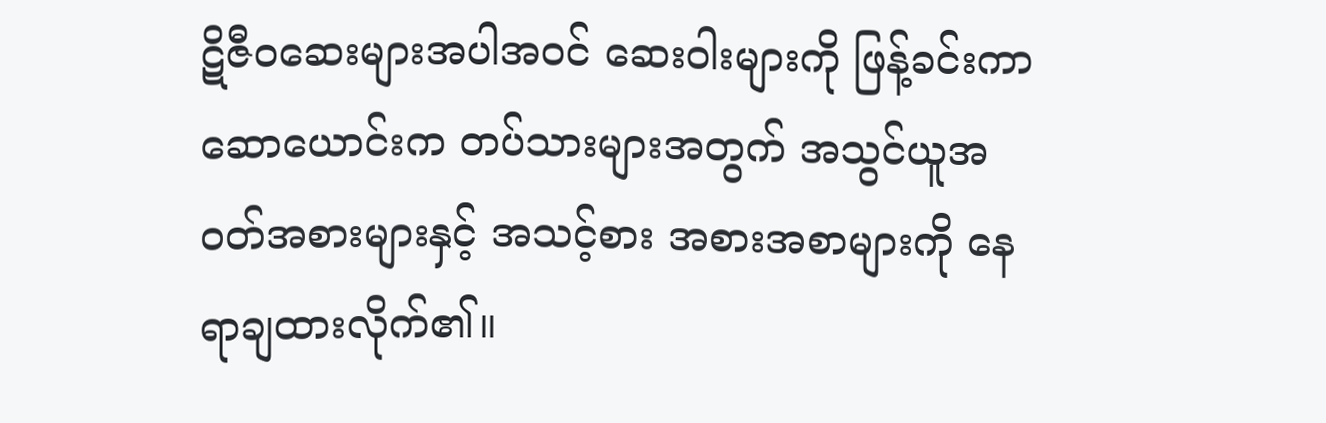ဋိဇီဝဆေးများအပါအဝင် ဆေးဝါးများကို ဖြန့်ခင်းကာ ဆောယောင်းက တပ်သားများအတွက် အသွင်ယူအဝတ်အစားများနှင့် အသင့်စား အစားအစာများကို နေရာချထားလိုက်၏။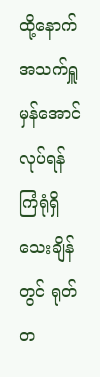ထို့နောက် အသက်ရှူမှန်အောင် လုပ်ရန်ကြံရုံရှိသေးချိန်တွင် ရုတ်တ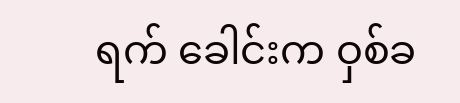ရက် ခေါင်းက ဝှစ်ခ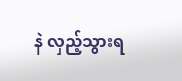နဲ လှည့်သွားရ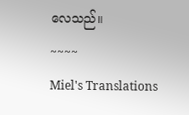လေသည်။
~~~~
Miel's Translations